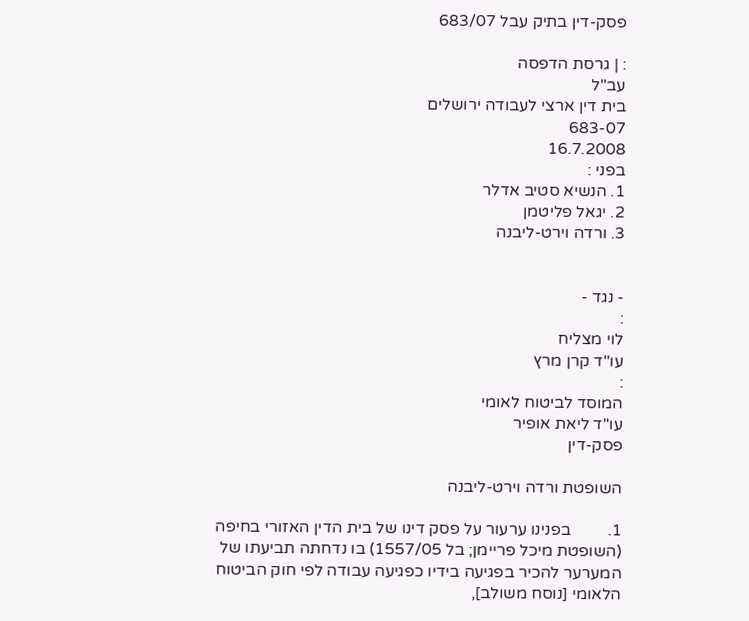פסק-דין בתיק עבל 683/07

: | גרסת הדפסה
עב"ל
בית דין ארצי לעבודה ירושלים
683-07
16.7.2008
בפני :
1. הנשיא סטיב אדלר
2. יגאל פליטמן
3. ורדה וירט-ליבנה


- נגד -
:
לוי מצליח
עו"ד קרן מרץ
:
המוסד לביטוח לאומי
עו"ד ליאת אופיר
פסק-דין

השופטת ורדה וירט-ליבנה

1.         בפנינו ערעור על פסק דינו של בית הדין האזורי בחיפה (השופטת מיכל פריימן; בל 1557/05) בו נדחתה תביעתו של המערער להכיר בפגיעה בידיו כפגיעה עבודה לפי חוק הביטוח הלאומי [נוסח משולב],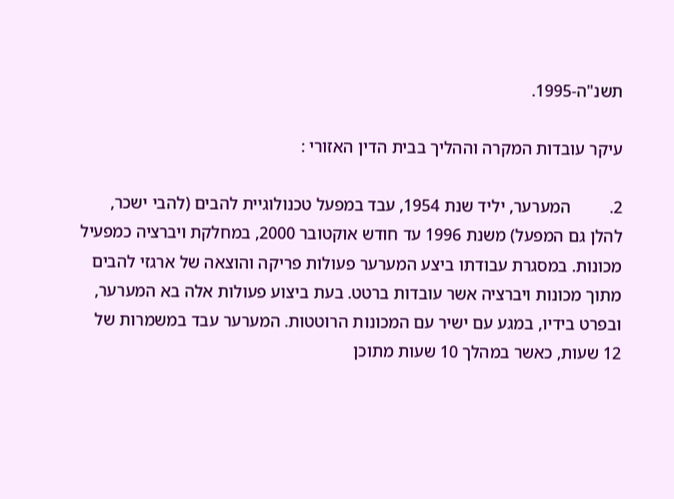תשנ"ה-1995.

עיקר עובדות המקרה וההליך בבית הדין האזורי :

2.         המערער, יליד שנת 1954, עבד במפעל טכנולוגיית להבים (להבי ישכר, להלן גם המפעל) משנת 1996 עד חודש אוקטובר 2000, במחלקת ויברציה כמפעיל מכונות. במסגרת עבודתו ביצע המערער פעולות פריקה והוצאה של ארגזי להבים מתוך מכונות ויברציה אשר עובדות ברטט. בעת ביצוע פעולות אלה בא המערער, ובפרט בידיו, במגע עם ישיר עם המכונות הרוטטות. המערער עבד במשמרות של 12 שעות, כאשר במהלך 10 שעות מתוכן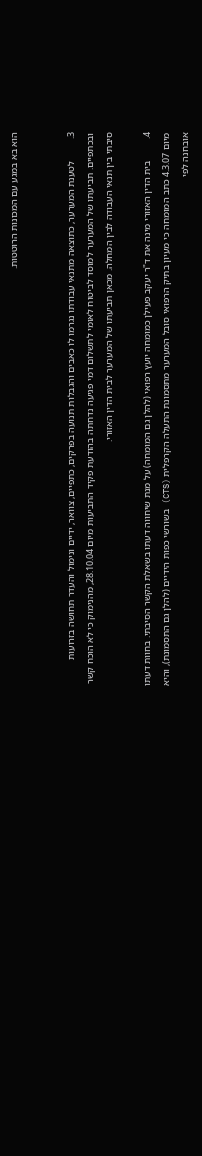הוא בא במגע עם המכונות הרוטטות.


3.         לטענת המערער, כתוצאה מתנאי עבודתו נגרמו לו כאבים והגבלות תנועה בפרקים, כתפיים, צוואר, ידיים ונימול והעדר תחושה בזרועות ובכתפיים. תביעתו של המערער למוסד לביטוח לאומי לתשלום דמי פגיעה נדחתה בהודעת פקיד התביעות מיום 28.10.04, מהנימוק כי לא הוכח קשר סיבתי בין תנאי העבודה לבין המחלה. מכאן תביעתו של המערער לבית הדין האזורי.

4.         בית הדין האזורי מינה את ד"ר יעקב פעילן כמומחה יועץ רפואי (להלן גם המומחה) על מנת שיחווה דעתו בשאלת הקשר הסיבתי. בחוות דעתו מיום 4.3.07 כתב המומחה כי מעיון בתיק הרפואי סובל המערער מתסמונת התעלה הקרפלית (CTS) בשורשי כפות הידיים (להלן גם התסמונת), והיא אובחנה לפי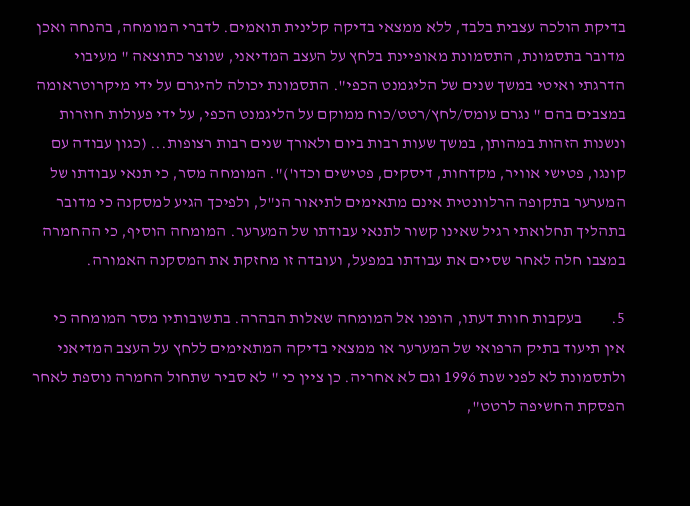בדיקת הולכה עצבית בלבד, ללא ממצאי בדיקה קלינית תואמים. לדברי המומחה, בהנחה ואכן מדובר בתסמונת, התסמונת מאופיינת בלחץ על העצב המדיאני, שנוצר כתוצאה " מעיבוי הדרגתי ואיטי במשך שנים של הליגמנט הכפי". התסמונת יכולה להיגרם על ידי מיקרוטראומה במצבים בהם " נגרם עומס/לחץ/רטט/כוח ממוקם על הליגמנט הכפי, על ידי פעולות חוזרות ונשנות הזהות במהותן, במשך שעות רבות ביום ולאורך שנים רבות רצופות... (כגון עבודה עם קונגו, פטישי אוויר, מקדחות, דיסקים, פטישים וכדו')". המומחה מסר, כי תנאי עבודתו של המערער בתקופה הרלוונטית אינם מתאימים לתיאור הנ"ל, ולפיכך הגיע למסקנה כי מדובר בתהליך תחלואתי רגיל שאינו קשור לתנאי עבודתו של המערער. המומחה הוסיף, כי ההחמרה במצבו חלה לאחר שסיים את עבודתו במפעל, ועובדה זו מחזקת את המסקנה האמורה.

5.         בעקבות חוות דעתו, הופנו אל המומחה שאלות הבהרה. בתשובותיו מסר המומחה כי אין תיעוד בתיק הרפואי של המערער או ממצאי בדיקה המתאימים ללחץ על העצב המדיאני ולתסמונת לא לפני שנת 1996 וגם לא אחריה. כן ציין כי " לא סביר שתחול החמרה נוספת לאחר הפסקת החשיפה לרטט",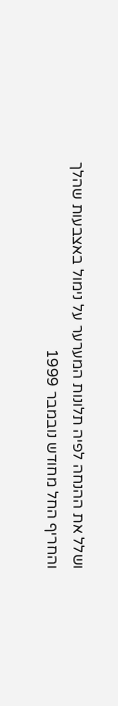ושלל את ההנחה לפיה תלונות המערער על נימול באצבעות שהלך והחריף החל מחודש נובמבר 1999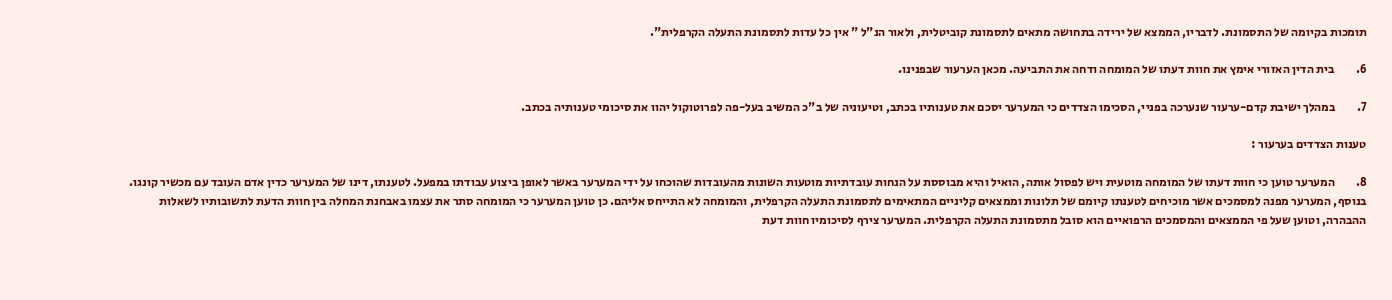תומכות בקיומה של התסמונת. לדבריו, הממצא של ירידה בתחושה מתאים לתסמונת קוביטלית, ולאור הנ"ל " אין כל עדות לתסמונת התעלה הקרפלית".

6.         בית הדין האזורי אימץ את חוות דעתו של המומחה ודחה את התביעה. מכאן הערעור שבפנינו.

7.         במהלך ישיבת קדם-ערעור שנערכה בפניי, הסכימו הצדדים כי המערער יסכם את טענותיו בכתב, וטיעוניה של ב"כ המשיב בעל-פה לפרוטוקול יהוו את סיכומי טענותיה בכתב.

טענות הצדדים בערעור :

8.         המערער טוען כי חוות דעתו של המומחה מוטעית ויש לפסול אותה, הואיל והיא מבוססת על הנחות עובדתיות מוטעות השונות מהעובדות שהוכחו על ידי המערער באשר לאופן ביצוע עבודתו במפעל. לטענתו, דינו של המערער כדין אדם העובד עם מכשיר קונגו. בנוסף, המערער מפנה למסמכים אשר מוכיחים לטענתו קיומם של תלונות וממצאים קליניים המתאימים לתסמונת התעלה הקרפלית, והמומחה לא התייחס אליהם. כן טוען המערער כי המומחה סתר את עצמו באבחנת המחלה בין חוות הדעת לתשובותיו לשאלות ההבהרה, וטוען שעל פי הממצאים והמסמכים הרפואיים הוא סובל מתסמונת התעלה הקרפלית. המערער צירף לסיכומיו חוות דעת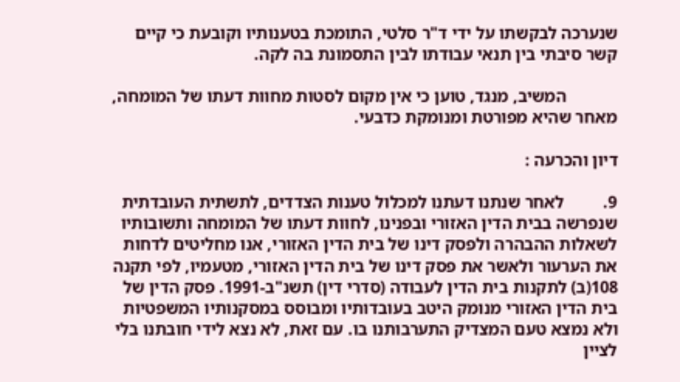שנערכה לבקשתו על ידי ד"ר סלטי, התומכת בטענותיו וקובעת כי קיים קשר סיבתי בין תנאי עבודתו לבין התסמונת בה לקה.

            המשיב, מנגד, טוען כי אין מקום לסטות מחוות דעתו של המומחה, מאחר שהיא מפורטת ומנומקת כדבעי.

דיון והכרעה :

9.         לאחר שנתנו דעתנו למכלול טענות הצדדים, לתשתית העובדתית שנפרשה בבית הדין האזורי ובפנינו, לחוות דעתו של המומחה ותשובותיו לשאלות ההבהרה ולפסק דינו של בית הדין האזורי, אנו מחליטים לדחות את הערעור ולאשר את פסק דינו של בית הדין האזורי, מטעמיו, לפי תקנה 108(ב) לתקנות בית הדין לעבודה (סדרי דין) תשנ"ב-1991. פסק הדין של בית הדין האזורי מנומק היטב בעובדותיו ומבוסס במסקנותיו המשפטיות ולא נמצא טעם המצדיק התערבותנו בו. עם זאת, לא נצא לידי חובתנו בלי לציין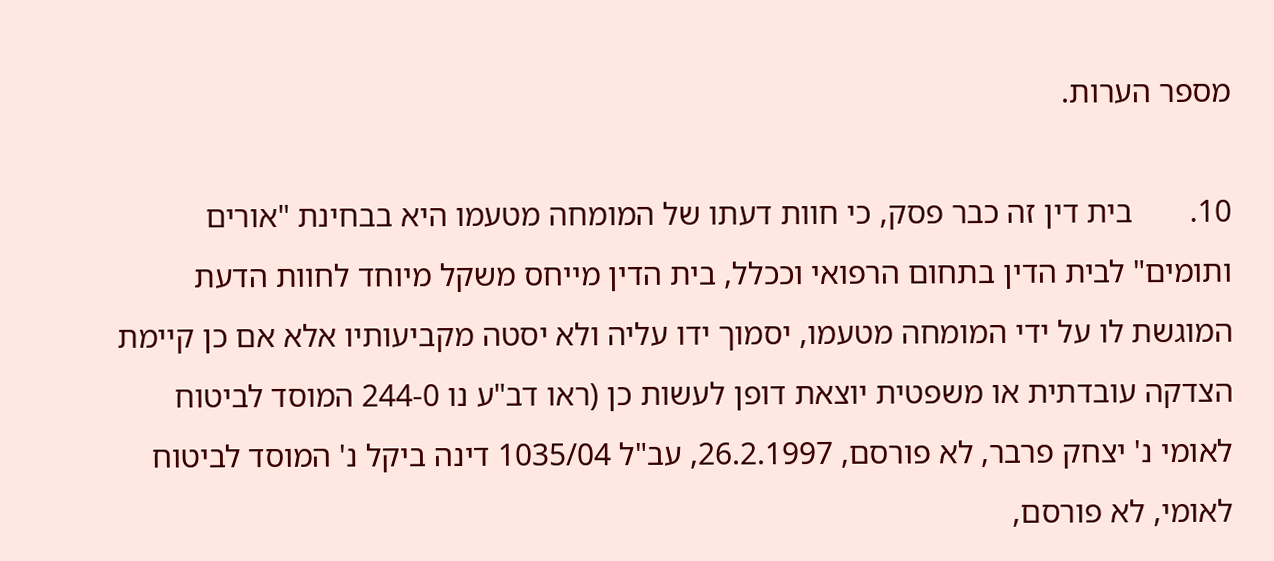מספר הערות.

10.       בית דין זה כבר פסק, כי חוות דעתו של המומחה מטעמו היא בבחינת "אורים ותומים" לבית הדין בתחום הרפואי וככלל, בית הדין מייחס משקל מיוחד לחוות הדעת המוגשת לו על ידי המומחה מטעמו, יסמוך ידו עליה ולא יסטה מקביעותיו אלא אם כן קיימת הצדקה עובדתית או משפטית יוצאת דופן לעשות כן (ראו דב"ע נו 244-0 המוסד לביטוח לאומי נ' יצחק פרבר, לא פורסם, 26.2.1997, עב"ל 1035/04 דינה ביקל נ' המוסד לביטוח לאומי, לא פורסם,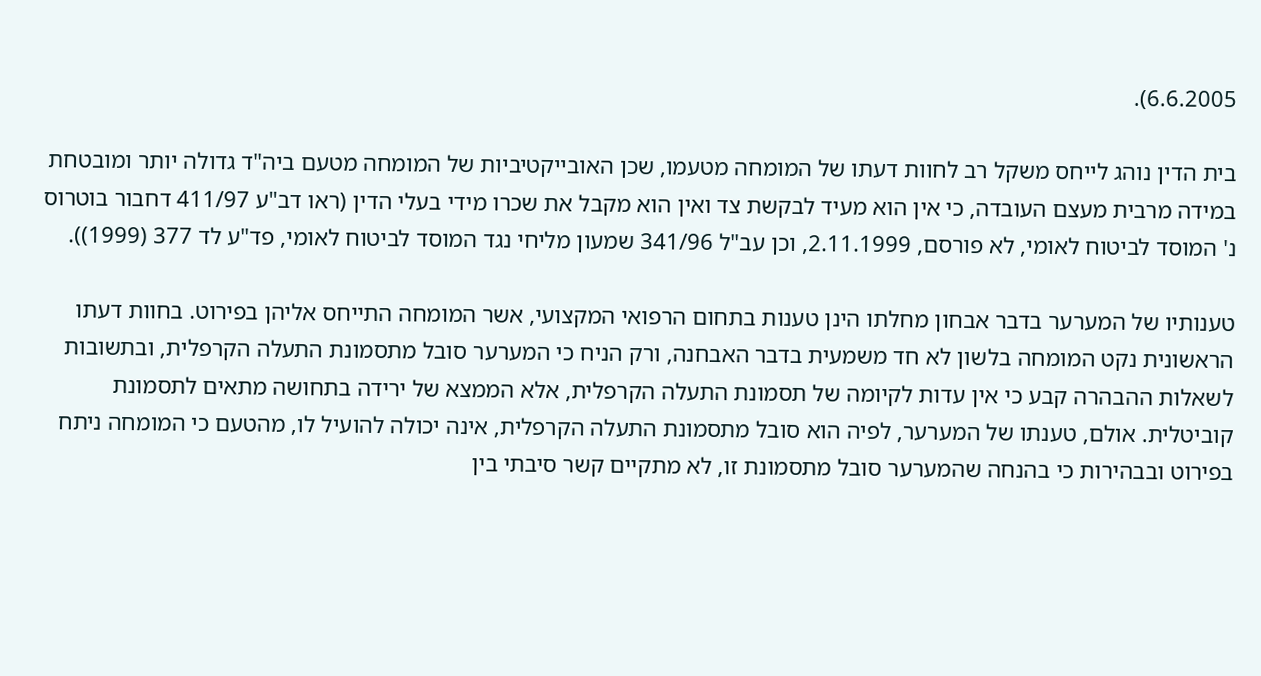6.6.2005).

בית הדין נוהג לייחס משקל רב לחוות דעתו של המומחה מטעמו, שכן האובייקטיביות של המומחה מטעם ביה"ד גדולה יותר ומובטחת במידה מרבית מעצם העובדה, כי אין הוא מעיד לבקשת צד ואין הוא מקבל את שכרו מידי בעלי הדין (ראו דב"ע 411/97 דחבור בוטרוס נ' המוסד לביטוח לאומי, לא פורסם, 2.11.1999, וכן עב"ל 341/96 שמעון מליחי נגד המוסד לביטוח לאומי, פד"ע לד 377 (1999)).

טענותיו של המערער בדבר אבחון מחלתו הינן טענות בתחום הרפואי המקצועי, אשר המומחה התייחס אליהן בפירוט. בחוות דעתו הראשונית נקט המומחה בלשון לא חד משמעית בדבר האבחנה, ורק הניח כי המערער סובל מתסמונת התעלה הקרפלית, ובתשובות לשאלות ההבהרה קבע כי אין עדות לקיומה של תסמונת התעלה הקרפלית, אלא הממצא של ירידה בתחושה מתאים לתסמונת קוביטלית. אולם, טענתו של המערער, לפיה הוא סובל מתסמונת התעלה הקרפלית, אינה יכולה להועיל לו, מהטעם כי המומחה ניתח בפירוט ובבהירות כי בהנחה שהמערער סובל מתסמונת זו, לא מתקיים קשר סיבתי בין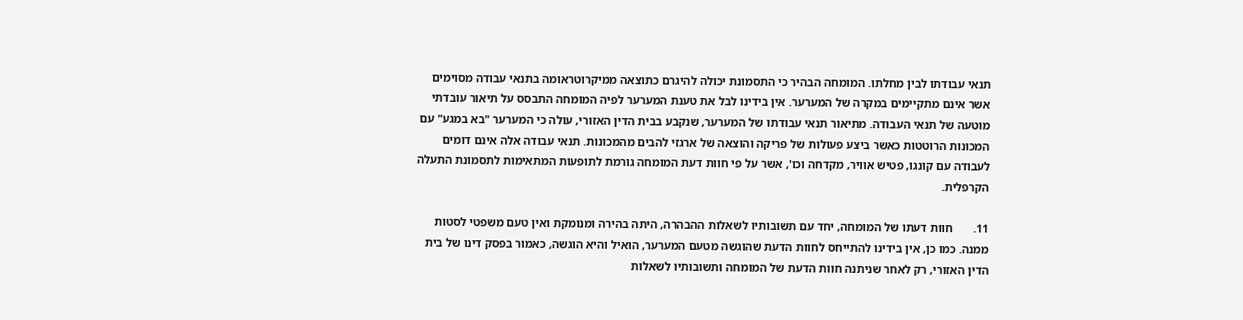תנאי עבודתו לבין מחלתו. המומחה הבהיר כי התסמונת יכולה להיגרם כתוצאה ממיקרוטראומה בתנאי עבודה מסוימים אשר אינם מתקיימים במקרה של המערער. אין בידינו לבל את טענת המערער לפיה המומחה התבסס על תיאור עובדתי מוטעה של תנאי העבודה. מתיאור תנאי עבודתו של המערער, שנקבע בבית הדין האזורי, עולה כי המערער "בא במגע" עם המכונות הרוטטות כאשר ביצע פעולות של פריקה והוצאה של ארגזי להבים מהמכונות. תנאי עבודה אלה אינם דומים לעבודה עם קונגו, פטיש אוויר, מקדחה וכו', אשר על פי חוות דעת המומחה גורמת לתופעות המתאימות לתסמונת התעלה הקרפלית.

11.       חוות דעתו של המומחה, יחד עם תשובותיו לשאלות ההבהרה, היתה בהירה ומנומקת ואין טעם משפטי לסטות ממנה. כמו כן, אין בידינו להתייחס לחוות הדעת שהוגשה מטעם המערער, הואיל והיא הוגשה, כאמור בפסק דינו של בית הדין האזורי, רק לאחר שניתנה חוות הדעת של המומחה ותשובותיו לשאלות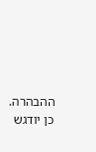ההבהרה. כן יודגש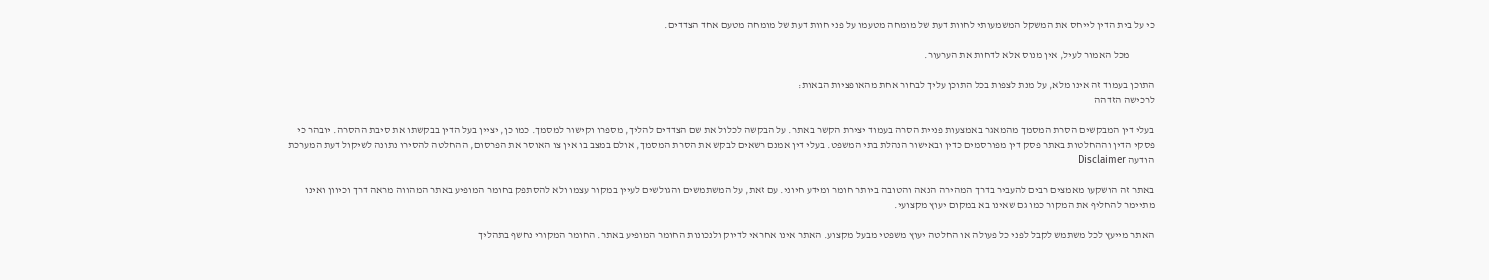כי על בית הדין לייחס את המשקל המשמעותי לחוות דעת של מומחה מטעמו על פני חוות דעת של מומחה מטעם אחד הצדדים.

            מכל האמור לעיל, אין מנוס אלא לדחות את הערעור.

התוכן בעמוד זה אינו מלא, על מנת לצפות בכל התוכן עליך לבחור אחת מהאופציות הבאות:
לרכישה הזדהה

בעלי דין המבקשים הסרת המסמך מהמאגר באמצעות פניית הסרה בעמוד יצירת הקשר באתר. על הבקשה לכלול את שם הצדדים להליך, מספרו וקישור למסמך. כמו כן, יציין בעל הדין בבקשתו את סיבת ההסרה. יובהר כי פסקי הדין וההחלטות באתר פסק דין מפורסמים כדין ובאישור הנהלת בתי המשפט. בעלי דין אמנם רשאים לבקש את הסרת המסמך, אולם במצב בו אין צו האוסר את הפרסום, ההחלטה להסירו נתונה לשיקול דעת המערכת
הודעה Disclaimer

באתר זה הושקעו מאמצים רבים להעביר בדרך המהירה הנאה והטובה ביותר חומר ומידע חיוני. עם זאת, על המשתמשים והגולשים לעיין במקור עצמו ולא להסתפק בחומר המופיע באתר המהווה מראה דרך וכיוון ואינו מתיימר להחליף את המקור כמו גם שאינו בא במקום יעוץ מקצועי.

האתר מייעץ לכל משתמש לקבל לפני כל פעולה או החלטה יעוץ משפטי מבעל מקצוע. האתר אינו אחראי לדיוק ולנכונות החומר המופיע באתר. החומר המקורי נחשף בתהליך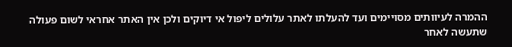ההמרה לעיוותים מסויימים ועד להעלתו לאתר עלולים ליפול אי דיוקים ולכן אין האתר אחראי לשום פעולה שתעשה לאחר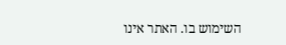השימוש בו. האתר אינו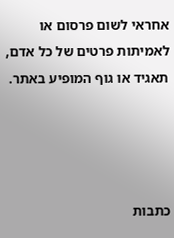אחראי לשום פרסום או לאמיתות פרטים של כל אדם, תאגיד או גוף המופיע באתר.




כתבות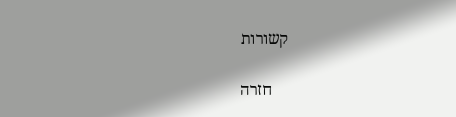קשורות

    חזרה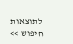לתוצאות חיפוש >>